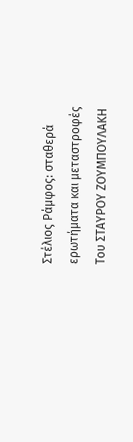Στέλιος Ράμφος: σταθερά ερωτήματα και μεταστροφές
Του ΣΤΑΥΡΟΥ ΖΟΥΜΠΟΥΛΑΚΗ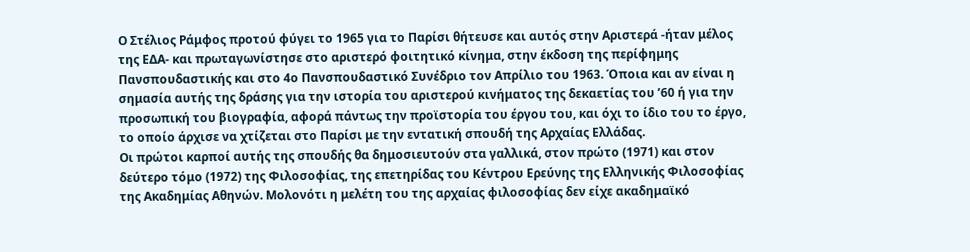Ο Στέλιος Ράμφος προτού φύγει το 1965 για το Παρίσι θήτευσε και αυτός στην Αριστερά -ήταν μέλος της ΕΔΑ- και πρωταγωνίστησε στο αριστερό φοιτητικό κίνημα, στην έκδοση της περίφημης Πανσπουδαστικής και στο 4ο Πανσπουδαστικό Συνέδριο τον Απρίλιο του 1963. Όποια και αν είναι η σημασία αυτής της δράσης για την ιστορία του αριστερού κινήματος της δεκαετίας του ’60 ή για την προσωπική του βιογραφία, αφορά πάντως την προϊστορία του έργου του, και όχι το ίδιο του το έργο, το οποίο άρχισε να χτίζεται στο Παρίσι με την εντατική σπουδή της Αρχαίας Ελλάδας.
Οι πρώτοι καρποί αυτής της σπουδής θα δημοσιευτούν στα γαλλικά, στον πρώτο (1971) και στον δεύτερο τόμο (1972) της Φιλοσοφίας, της επετηρίδας του Κέντρου Ερεύνης της Ελληνικής Φιλοσοφίας της Ακαδημίας Αθηνών. Μολονότι η μελέτη του της αρχαίας φιλοσοφίας δεν είχε ακαδημαϊκό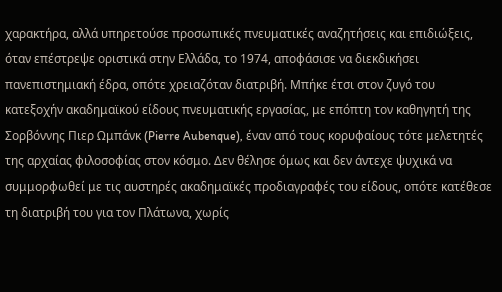χαρακτήρα, αλλά υπηρετούσε προσωπικές πνευματικές αναζητήσεις και επιδιώξεις, όταν επέστρεψε οριστικά στην Ελλάδα, το 1974, αποφάσισε να διεκδικήσει πανεπιστημιακή έδρα, οπότε χρειαζόταν διατριβή. Μπήκε έτσι στον ζυγό του κατεξοχήν ακαδημαϊκού είδους πνευματικής εργασίας, με επόπτη τον καθηγητή της Σορβόννης Πιερ Ωμπάνκ (Pierre Aubenque), έναν από τους κορυφαίους τότε μελετητές της αρχαίας φιλοσοφίας στον κόσμο. Δεν θέλησε όμως και δεν άντεχε ψυχικά να συμμορφωθεί με τις αυστηρές ακαδημαϊκές προδιαγραφές του είδους, οπότε κατέθεσε τη διατριβή του για τον Πλάτωνα, χωρίς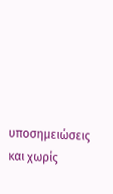υποσημειώσεις και χωρίς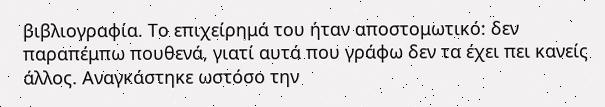βιβλιογραφία. Το επιχείρημά του ήταν αποστομωτικό: δεν παραπέμπω πουθενά, γιατί αυτά που γράφω δεν τα έχει πει κανείς άλλος. Αναγκάστηκε ωστόσο την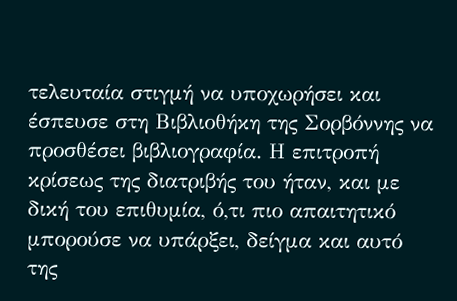τελευταία στιγμή να υποχωρήσει και έσπευσε στη Βιβλιοθήκη της Σορβόννης να προσθέσει βιβλιογραφία. Η επιτροπή κρίσεως της διατριβής του ήταν, και με δική του επιθυμία, ό,τι πιο απαιτητικό μπορούσε να υπάρξει, δείγμα και αυτό της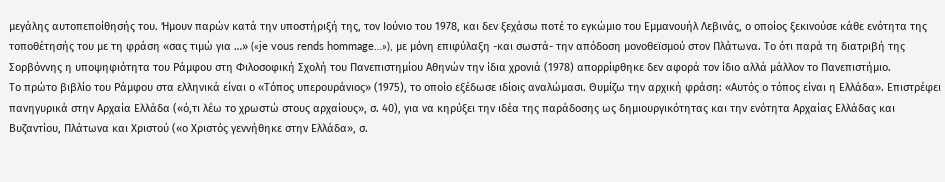μεγάλης αυτοπεποίθησής του. Ήμουν παρών κατά την υποστήριξή της, τον Ιούνιο του 1978, και δεν ξεχάσω ποτέ το εγκώμιο του Εμμανουήλ Λεβινάς, ο οποίος ξεκινούσε κάθε ενότητα της τοποθέτησής του με τη φράση «σας τιμώ για …» («je vous rends hommage…»), με μόνη επιφύλαξη -και σωστά- την απόδοση μονοθεϊσμού στον Πλάτωνα. Το ότι παρά τη διατριβή της Σορβόννης η υποψηφιότητα του Ράμφου στη Φιλοσοφική Σχολή του Πανεπιστημίου Αθηνών την ίδια χρονιά (1978) απορρίφθηκε δεν αφορά τον ίδιο αλλά μάλλον το Πανεπιστήμιο.
Το πρώτο βιβλίο του Ράμφου στα ελληνικά είναι ο «Τόπος υπερουράνιος» (1975), το οποίο εξέδωσε ιδίοις αναλώμασι. Θυμίζω την αρχική φράση: «Αυτός ο τόπος είναι η Ελλάδα». Επιστρέφει πανηγυρικά στην Αρχαία Ελλάδα («ό,τι λέω το χρωστώ στους αρχαίους», σ. 40), για να κηρύξει την ιδέα της παράδοσης ως δημιουργικότητας και την ενότητα Αρχαίας Ελλάδας και Βυζαντίου, Πλάτωνα και Χριστού («ο Χριστός γεννήθηκε στην Ελλάδα», σ.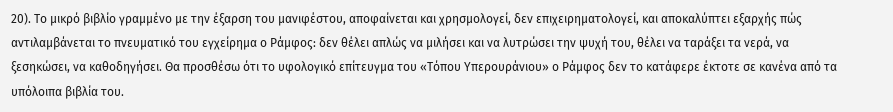20). Το μικρό βιβλίο γραμμένο με την έξαρση του μανιφέστου, αποφαίνεται και χρησμολογεί, δεν επιχειρηματολογεί, και αποκαλύπτει εξαρχής πώς αντιλαμβάνεται το πνευματικό του εγχείρημα ο Ράμφος: δεν θέλει απλώς να μιλήσει και να λυτρώσει την ψυχή του, θέλει να ταράξει τα νερά, να ξεσηκώσει, να καθοδηγήσει. Θα προσθέσω ότι το υφολογικό επίτευγμα του «Τόπου Υπερουράνιου» ο Ράμφος δεν το κατάφερε έκτοτε σε κανένα από τα υπόλοιπα βιβλία του.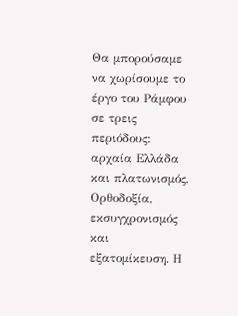Θα μπορούσαμε να χωρίσουμε το έργο του Ράμφου σε τρεις περιόδους: αρχαία Ελλάδα και πλατωνισμός, Ορθοδοξία, εκσυγχρονισμός και εξατομίκευση. Η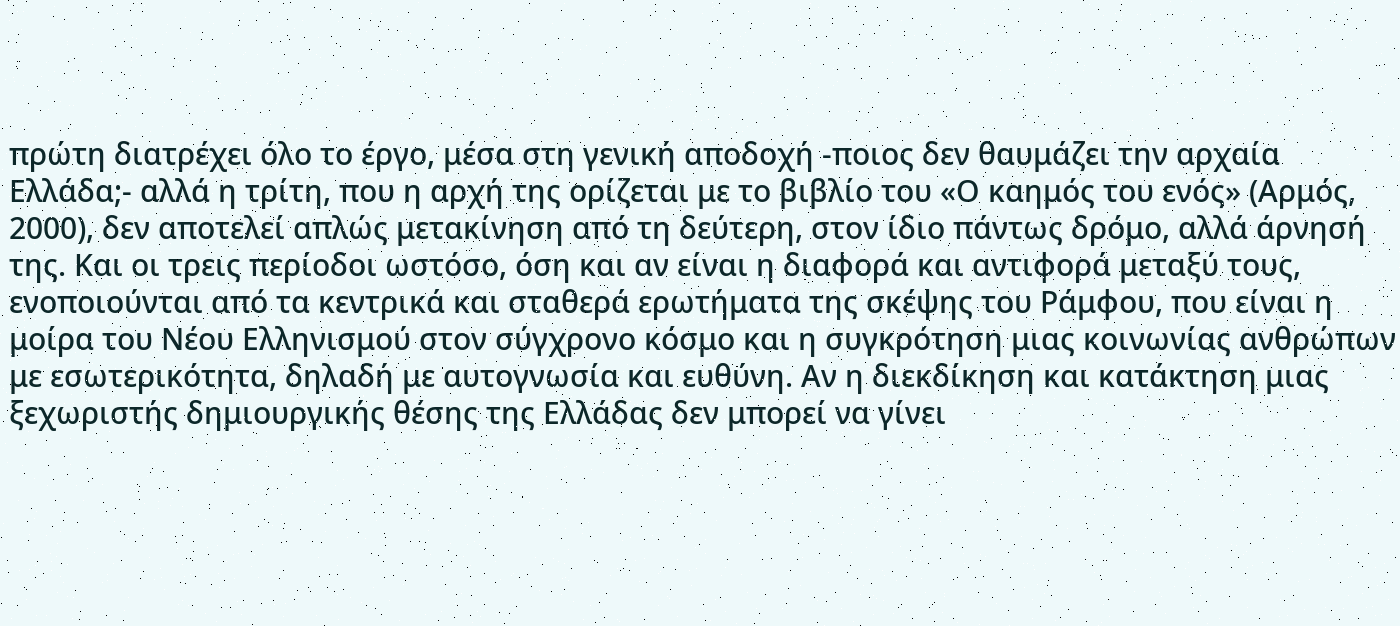πρώτη διατρέχει όλο το έργο, μέσα στη γενική αποδοχή -ποιος δεν θαυμάζει την αρχαία Ελλάδα;- αλλά η τρίτη, που η αρχή της ορίζεται με το βιβλίο του «Ο καημός του ενός» (Αρμός, 2000), δεν αποτελεί απλώς μετακίνηση από τη δεύτερη, στον ίδιο πάντως δρόμο, αλλά άρνησή της. Και οι τρεις περίοδοι ωστόσο, όση και αν είναι η διαφορά και αντιφορά μεταξύ τους, ενοποιούνται από τα κεντρικά και σταθερά ερωτήματα της σκέψης του Ράμφου, που είναι η μοίρα του Νέου Ελληνισμού στον σύγχρονο κόσμο και η συγκρότηση μιας κοινωνίας ανθρώπων με εσωτερικότητα, δηλαδή με αυτογνωσία και ευθύνη. Αν η διεκδίκηση και κατάκτηση μιας ξεχωριστής δημιουργικής θέσης της Ελλάδας δεν μπορεί να γίνει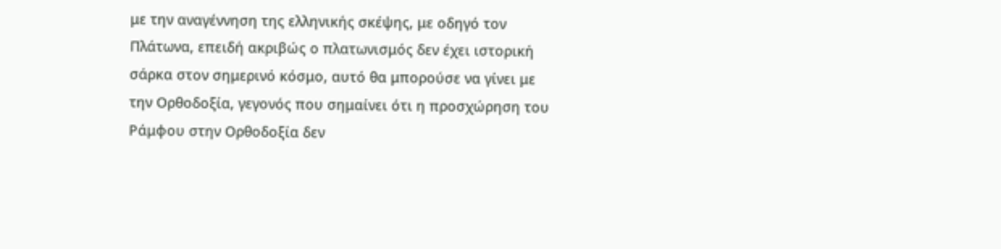με την αναγέννηση της ελληνικής σκέψης, με οδηγό τον Πλάτωνα, επειδή ακριβώς ο πλατωνισμός δεν έχει ιστορική σάρκα στον σημερινό κόσμο, αυτό θα μπορούσε να γίνει με την Ορθοδοξία, γεγονός που σημαίνει ότι η προσχώρηση του Ράμφου στην Ορθοδοξία δεν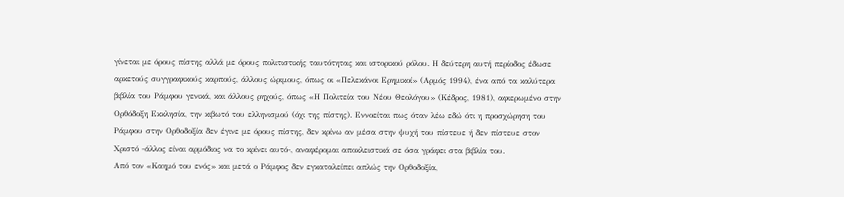γίνεται με όρους πίστης αλλά με όρους πολιτιστικής ταυτότητας και ιστορικού ρόλου. Η δεύτερη αυτή περίοδος έδωσε αρκετούς συγγραφικούς καρπούς, άλλους ώριμους, όπως οι «Πελεκάνοι Ερημικοί» (Αρμός 1994), ένα από τα καλύτερα βιβλία του Ράμφου γενικά, και άλλους ρηχούς, όπως «Η Πολιτεία του Νέου Θεολόγου» (Κέδρος, 1981), αφιερωμένο στην Ορθόδοξη Εκκλησία, την κιβωτό του ελληνισμού (όχι της πίστης). Εννοείται πως όταν λέω εδώ ότι η προσχώρηση του Ράμφου στην Ορθοδοξία δεν έγινε με όρους πίστης, δεν κρίνω αν μέσα στην ψυχή του πίστευε ή δεν πίστευε στον Χριστό -άλλος είναι αρμόδιος να το κρίνει αυτό-, αναφέρομαι αποκλειστικά σε όσα γράφει στα βιβλία του.
Από τον «Καημό του ενός» και μετά ο Ράμφος δεν εγκαταλείπει απλώς την Ορθοδοξία,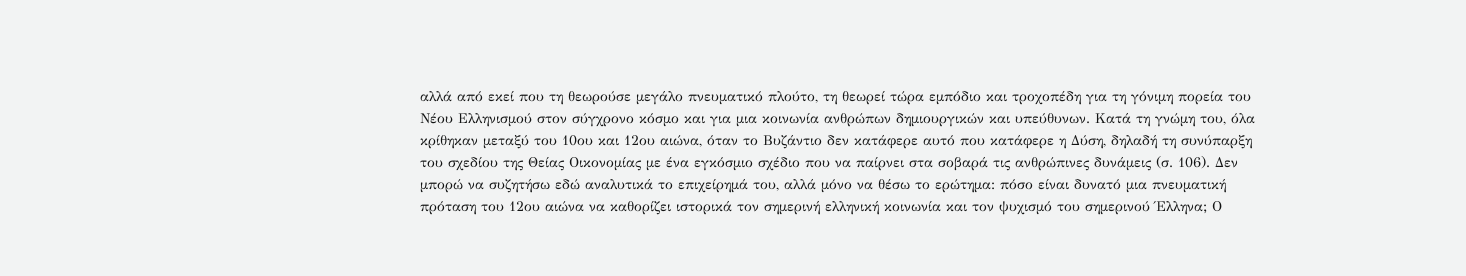αλλά από εκεί που τη θεωρούσε μεγάλο πνευματικό πλούτο, τη θεωρεί τώρα εμπόδιο και τροχοπέδη για τη γόνιμη πορεία του Νέου Ελληνισμού στον σύγχρονο κόσμο και για μια κοινωνία ανθρώπων δημιουργικών και υπεύθυνων. Κατά τη γνώμη του, όλα κρίθηκαν μεταξύ του 10ου και 12ου αιώνα, όταν το Βυζάντιο δεν κατάφερε αυτό που κατάφερε η Δύση, δηλαδή τη συνύπαρξη του σχεδίου της Θείας Οικονομίας με ένα εγκόσμιο σχέδιο που να παίρνει στα σοβαρά τις ανθρώπινες δυνάμεις (σ. 106). Δεν μπορώ να συζητήσω εδώ αναλυτικά το επιχείρημά του, αλλά μόνο να θέσω το ερώτημα: πόσο είναι δυνατό μια πνευματική πρόταση του 12ου αιώνα να καθορίζει ιστορικά τον σημερινή ελληνική κοινωνία και τον ψυχισμό του σημερινού Έλληνα; Ο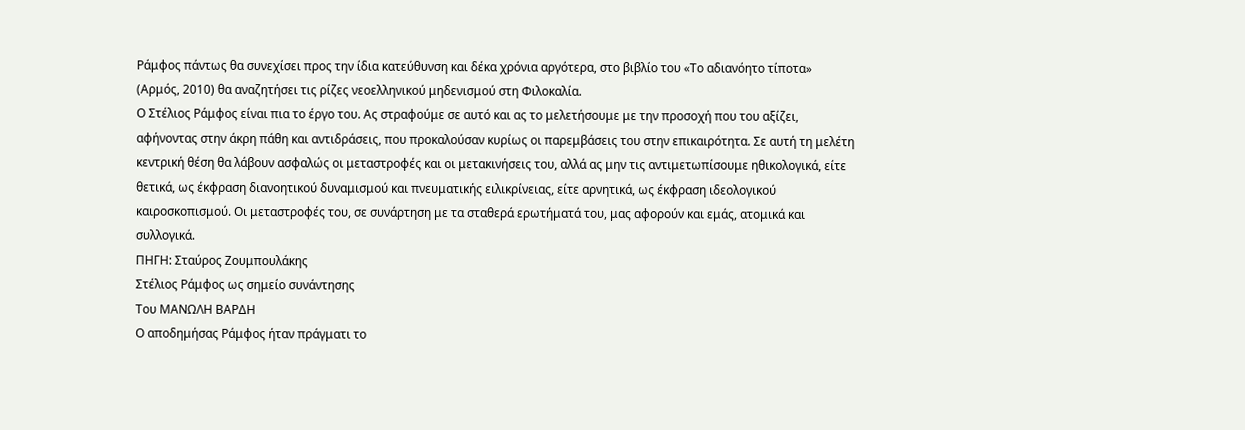Ράμφος πάντως θα συνεχίσει προς την ίδια κατεύθυνση και δέκα χρόνια αργότερα, στο βιβλίο του «Το αδιανόητο τίποτα» (Αρμός, 2010) θα αναζητήσει τις ρίζες νεοελληνικού μηδενισμού στη Φιλοκαλία.
Ο Στέλιος Ράμφος είναι πια το έργο του. Ας στραφούμε σε αυτό και ας το μελετήσουμε με την προσοχή που του αξίζει, αφήνοντας στην άκρη πάθη και αντιδράσεις, που προκαλούσαν κυρίως οι παρεμβάσεις του στην επικαιρότητα. Σε αυτή τη μελέτη κεντρική θέση θα λάβουν ασφαλώς οι μεταστροφές και οι μετακινήσεις του, αλλά ας μην τις αντιμετωπίσουμε ηθικολογικά, είτε θετικά, ως έκφραση διανοητικού δυναμισμού και πνευματικής ειλικρίνειας, είτε αρνητικά, ως έκφραση ιδεολογικού καιροσκοπισμού. Oι μεταστροφές του, σε συνάρτηση με τα σταθερά ερωτήματά του, μας αφορούν και εμάς, ατομικά και συλλογικά.
ΠΗΓΗ: Σταύρος Ζουμπουλάκης
Στέλιος Ράμφος ως σημείο συνάντησης
Του ΜΑΝΩΛΗ ΒΑΡΔΗ
Ο αποδημήσας Ράμφος ήταν πράγματι το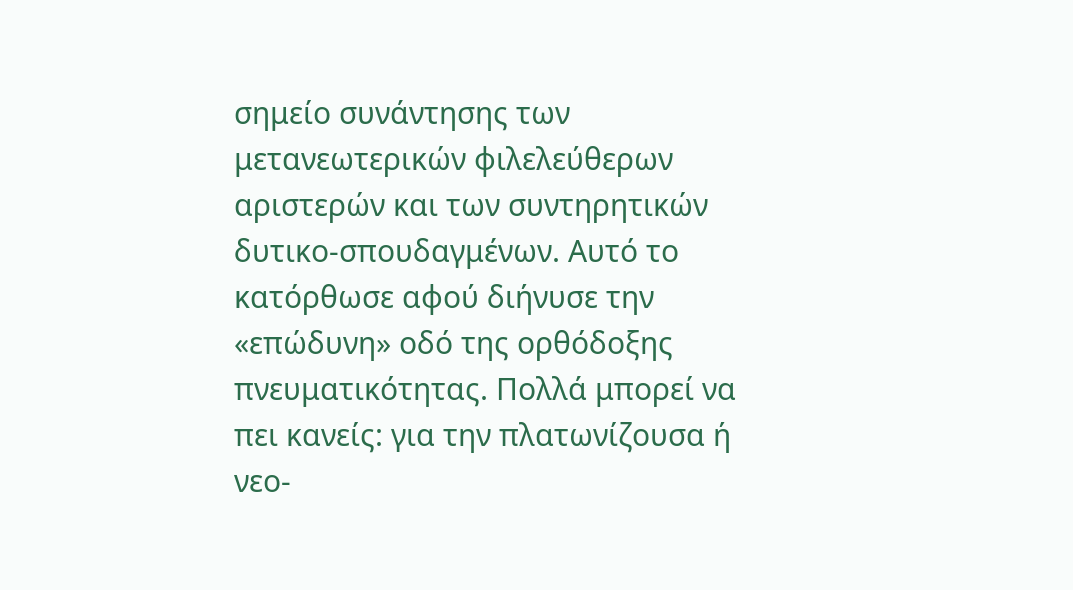σημείο συνάντησης των μετανεωτερικών φιλελεύθερων αριστερών και των συντηρητικών δυτικο-σπουδαγμένων. Αυτό το κατόρθωσε αφού διήνυσε την «επώδυνη» οδό της ορθόδοξης πνευματικότητας. Πολλά μπορεί να πει κανείς: για την πλατωνίζουσα ή νεο-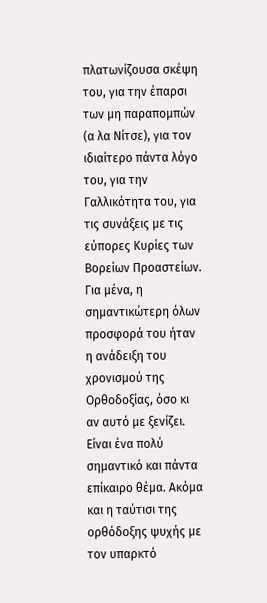πλατωνίζουσα σκέψη του, για την έπαρσι των μη παραπομπών (α λα Νίτσε), για τον ιδιαίτερο πάντα λόγο του, για την Γαλλικότητα του, για τις συνάξεις με τις εύπορες Κυρίες των Βορείων Προαστείων. Για μένα, η σημαντικώτερη όλων προσφορά του ήταν η ανάδειξη του χρονισμού της Ορθοδοξίας, όσο κι αν αυτό με ξενίζει. Είναι ένα πολύ σημαντικό και πάντα επίκαιρο θέμα. Ακόμα και η ταύτισι της ορθόδοξης ψυχής με τον υπαρκτό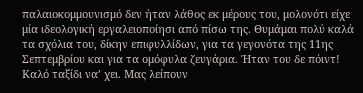παλαιοκομμουνισμό δεν ήταν λάθος εκ μέρους του, μολονότι είχε μία ιδεολογική εργαλειοποίησι από πίσω της. Θυμάμαι πολύ καλά τα σχόλια του, δίκην επιφυλλίδων, για τα γεγονότα της 11ης Σεπτεμβρίου και για τα ομόφυλα ζευγάρια. Ήταν του δε πόιντ! Καλό ταξίδι να’ χει. Μας λείπουν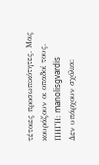τέτοιες προσωπικότητες. Μας κουράζουν οι οπαδοί τους.
ΠΗΓΗ: manolisgvardis
Δεν υπάρχουν σχόλια: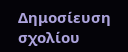Δημοσίευση σχολίου